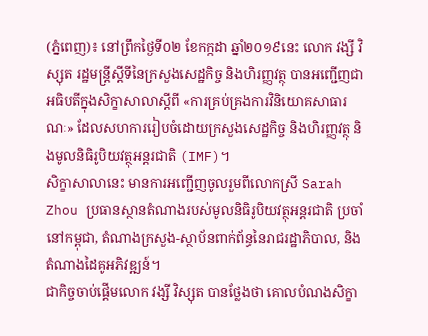(ភ្នំពេញ)៖ នៅព្រឹកថ្ងៃទី០២ ខែកក្កដា ឆ្នាំ២០១៩នេះ លោក វង្សី វិស្សុត រដ្ឋមន្រ្តីស្តីទីនៃក្រសួងសេដ្ឋកិច្ច និងហិរញ្ញវត្ថុ បានអញ្ជើញជាអធិបតីក្នុងសិក្ខាសាលាស្តីពី «ការគ្រប់គ្រងការវិនិយោគសាធារណៈ» ដែលសហការរៀបចំដោយក្រសួងសេដ្ឋកិច្ច និងហិរញ្ញវត្ថុ និងមូលនិធិរូបិយវត្ថុអន្តរជាតិ (IMF)។
សិក្ខាសាលានេះ មានការអញ្ជើញចូលរួមពីលោកស្រី Sarah Zhou ប្រធានស្ថានតំណាងរបស់មូលនិធិរូបិយវត្ថុអន្តរជាតិ ប្រចាំនៅកម្ពុជា, តំណាងក្រសួង-ស្ថាប័នពាក់ព័ន្ធនៃរាជរដ្ឋាភិបាល, និងតំណាងដៃគូអភិវឌ្ឍន៍។
ជាកិច្ចចាប់ផ្តើមលោក វង្សី វិស្សុត បានថ្លែងថា គោលបំណងសិក្ខា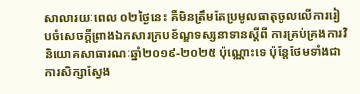សាលារយៈពេល ០២ថ្ងៃនេះ គឺមិនត្រឹមតែប្រមូលធាតុចូលលើការរៀបចំសេចក្តីព្រាងឯកសារក្របខ័ណ្ឌទស្សនាទានស្តីពី ការគ្រប់គ្រងការវិនិយោគសាធារណៈឆ្នាំ២០១៩-២០២៥ ប៉ុណ្ណោះទេ ប៉ុន្តែថែមទាំងជាការសិក្សាស្វែង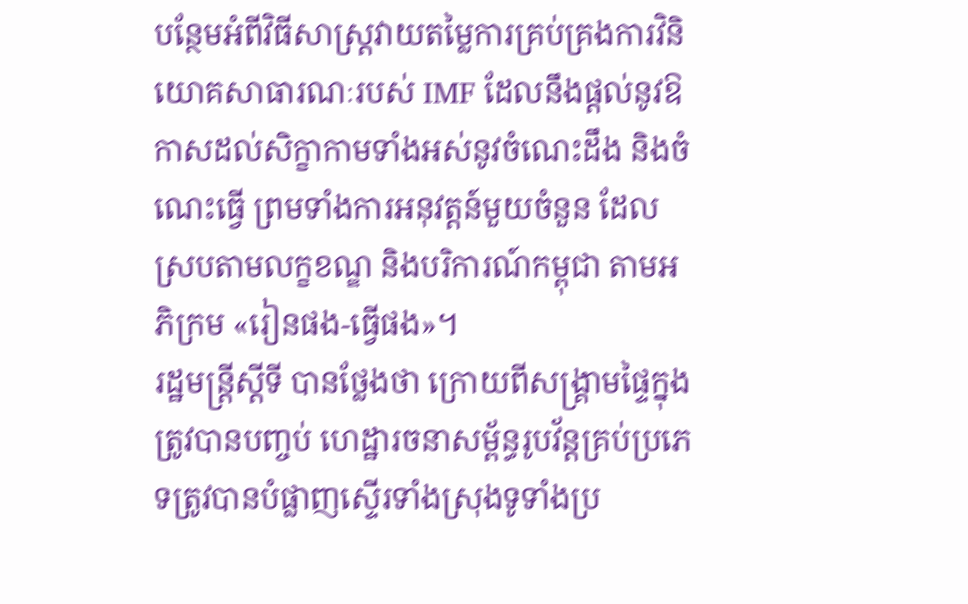បន្ថែមអំពីវិធីសាស្ត្រវាយតម្លៃការគ្រប់គ្រងការវិនិយោគសាធារណៈរបស់ IMF ដែលនឹងផ្តល់នូវឱកាសដល់សិក្ខាកាមទាំងអស់នូវចំណេះដឹង និងចំណេះធ្វើ ព្រមទាំងការអនុវត្តន៍មួយចំនួន ដែលស្របតាមលក្ខខណ្ឌ និងបរិការណ៍កម្ពុជា តាមអភិក្រម «រៀនផង-ធ្វើផង»។
រដ្ឋមន្រ្តីស្តីទី បានថ្លែងថា ក្រោយពីសង្គ្រាមផ្ទៃក្នុងត្រូវបានបញ្ចប់ ហេដ្ឋារចនាសម្ព័ន្ធរូបវ័ន្តគ្រប់ប្រភេទត្រូវបានបំផ្លាញស្ទើរទាំងស្រុងទូទាំងប្រ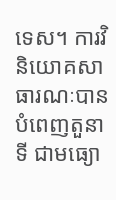ទេស។ ការវិនិយោគសាធារណៈបានបំពេញតួនាទី ជាមធ្យោ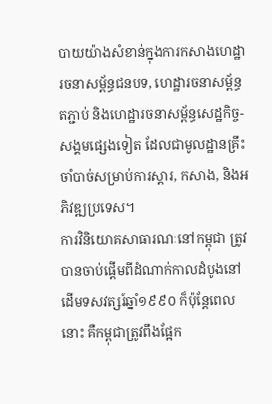បាយយ៉ាងសំខាន់ក្នុងការកសាងហេដ្ឋារចនាសម្ព័ន្ធជនបទ, ហេដ្ឋារចនាសម្ព័ន្ធតភ្ជាប់ និងហេដ្ឋារចនាសម្ព័ន្ធសេដ្ឋកិច្ច-សង្គមផ្សេងទៀត ដែលជាមូលដ្ឋានគ្រឹះចាំបាច់សម្រាប់ការស្តារ, កសាង, និងអភិវឌ្ឍប្រទេស។
ការវិនិយោគសាធារណៈនៅកម្ពុជា ត្រូវបានចាប់ផ្តើមពីដំណាក់កាលដំបូងនៅដើមទសវត្សរ៍ឆ្នាំ១៩៩០ ក៏ប៉ុន្តែពេលនោះ គឺកម្ពុជាត្រូវពឹងផ្អែក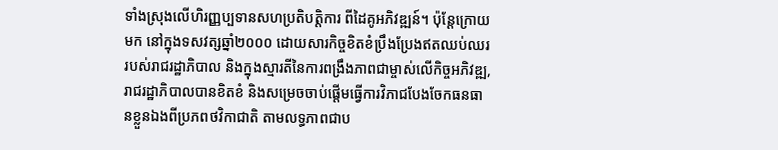ទាំងស្រុងលើហិរញ្ញប្បទានសហប្រតិបត្តិការ ពីដៃគូអភិវឌ្ឍន៍។ ប៉ុន្តែក្រោយមក នៅក្នុងទសវត្សឆ្នាំ២០០០ ដោយសារកិច្ចខិតខំប្រឹងប្រែងឥតឈប់ឈររបស់រាជរដ្ឋាភិបាល និងក្នុងស្មារតីនៃការពង្រឹងភាពជាម្ចាស់លើកិច្ចអភិវឌ្ឍ, រាជរដ្ឋាភិបាលបានខិតខំ និងសម្រេចចាប់ផ្តើមធ្វើការវិភាជបែងចែកធនធានខ្លួនឯងពីប្រភពថវិកាជាតិ តាមលទ្ធភាពជាប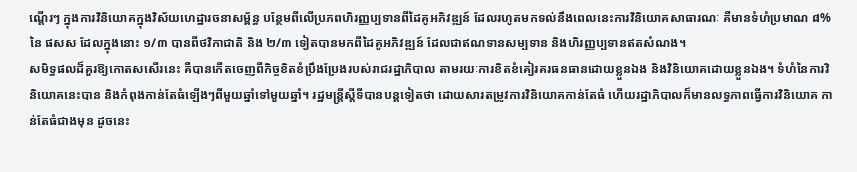ណ្តើរៗ ក្នុងការវិនិយោគក្នុងវិស័យហេដ្ឋារចនាសម្ព័ន្ធ បន្ថែមពីលើប្រភពហិរញ្ញប្បទានពីដៃគូអភិវឌ្ឍន៍ ដែលរហូតមកទល់នឹងពេលនេះការវិនិយោគសាធារណៈ គឺមានទំហំប្រមាណ ៨% នៃ ផសស ដែលក្នុងនោះ ១/៣ បានពីថវិកាជាតិ និង ២/៣ ទៀតបានមកពីដៃគូអភិវឌ្ឍន៍ ដែលជាឥណទានសម្បទាន និងហិរញ្ញប្បទានឥតសំណង។
សមិទ្ធផលដ៏គួរឱ្យកោតសសើរនេះ គឺបានកើតចេញពីកិច្ចខិតខំប្រឹងប្រែងរបស់រាជរដ្ឋាភិបាល តាមរយៈការខិតខំគៀរគរធនធានដោយខ្លួនឯង និងវិនិយោគដោយខ្លួនឯង។ ទំហំនៃការវិនិយោគនេះបាន និងកំពុងកាន់តែធំឡើងៗពីមួយឆ្នាំទៅមួយឆ្នាំ។ រដ្ឋមន្រ្តីស្តីទីបានបន្តទៀតថា ដោយសារតម្រូវការវិនិយោគកាន់តែធំ ហើយរដ្ឋាភិបាលក៏មានលទ្ធភាពធ្វើការវិនិយោគ កាន់តែធំជាងមុន ដូចនេះ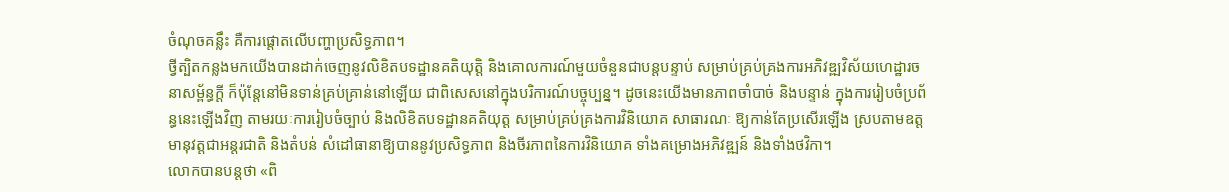ចំណុចគន្លឹះ គឺការផ្តោតលើបញ្ហាប្រសិទ្ធភាព។
ថ្វីត្បិតកន្លងមកយើងបានដាក់ចេញនូវលិខិតបទដ្ឋានគតិយុត្តិ និងគោលការណ៍មួយចំនួនជាបន្តបន្ទាប់ សម្រាប់គ្រប់គ្រងការអភិវឌ្ឍវិស័យហេដ្ឋារចនាសម្ព័ន្ធក្តី ក៏ប៉ុន្តែនៅមិនទាន់គ្រប់គ្រាន់នៅឡើយ ជាពិសេសនៅក្នុងបរិការណ៍បច្ចុប្បន្ន។ ដូចនេះយើងមានភាពចាំបាច់ និងបន្ទាន់ ក្នុងការរៀបចំប្រព័ន្ធនេះឡើងវិញ តាមរយៈការរៀបចំច្បាប់ និងលិខិតបទដ្ឋានគតិយុត្ត សម្រាប់គ្រប់គ្រងការវិនិយោគ សាធារណៈ ឱ្យកាន់តែប្រសើរឡើង ស្របតាមឧត្តមានុវត្តជាអន្តរជាតិ និងតំបន់ សំដៅធានាឱ្យបាននូវប្រសិទ្ធភាព និងចីរភាពនៃការវិនិយោគ ទាំងគម្រោងអភិវឌ្ឍន៍ និងទាំងថវិកា។
លោកបានបន្តថា «ពិ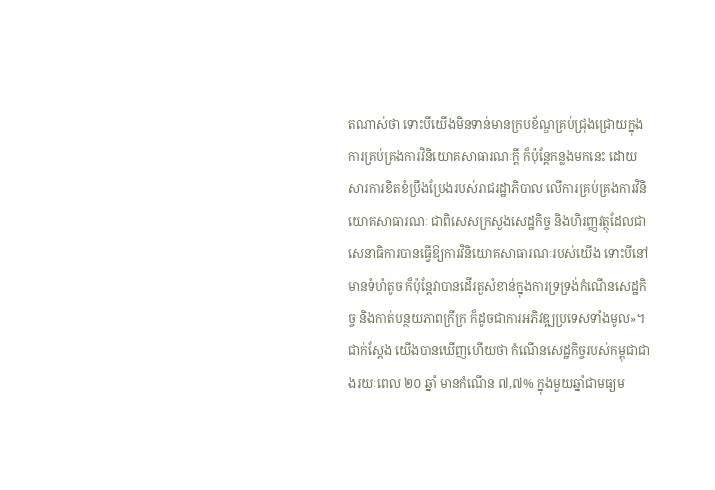តណាស់ថា ទោះបីយើងមិនទាន់មានក្របខ័ណ្ឌគ្រប់ជ្រុងជ្រោយក្នុងការគ្រប់គ្រងការវិនិយោគសាធារណៈក្តី ក៏ប៉ុន្តែកន្លងមកនេះ ដោយសារការខិតខំប្រឹងប្រែងរបស់រាជរដ្ឋាភិបាល លើការគ្រប់គ្រងការវិនិយោគសាធារណៈ ជាពិសេសក្រសួងសេដ្ឋកិច្ច និងហិរញ្ញវត្ថុដែលជាសេនាធិការបានធ្វើឱ្យការវិនិយោគសាធារណៈរបស់យើង ទោះបីនៅមានទំហំតូច ក៏ប៉ុន្តែវាបានដើរតួសំខាន់ក្នុងការទ្រទ្រង់កំណើនសេដ្ឋកិច្ច និងកាត់បន្ថយភាពក្រីក្រ ក៏ដូចជាការអភិវឌ្ឍប្រទេសទាំងមូល»។
ជាក់ស្តែង យើងបានឃើញហើយថា កំណើនសេដ្ឋកិច្ចរបស់កម្ពុជាជាងរយៈពេល ២០ ឆ្នាំ មានកំណើន ៧,៧% ក្នុងមួយឆ្នាំជាមធ្យម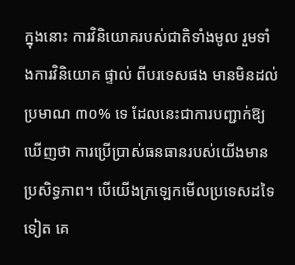ក្នុងនោះ ការវិនិយោគរបស់ជាតិទាំងមូល រួមទាំងការវិនិយោគ ផ្ទាល់ ពីបរទេសផង មានមិនដល់ប្រមាណ ៣០% ទេ ដែលនេះជាការបញ្ជាក់ឱ្យឃើញថា ការប្រើប្រាស់ធនធានរបស់យើងមានប្រសិទ្ធភាព។ បើយើងក្រឡេកមើលប្រទេសដទៃទៀត គេ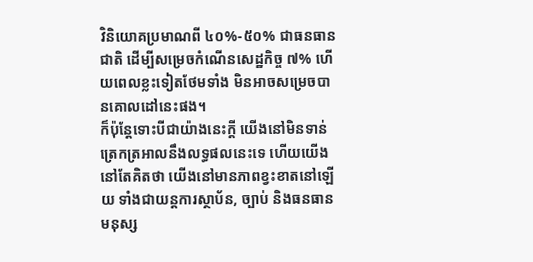វិនិយោគប្រមាណពី ៤០%-៥០% ជាធនធានជាតិ ដើម្បីសម្រេចកំណើនសេដ្ឋកិច្ច ៧% ហើយពេលខ្លះទៀតថែមទាំង មិនអាចសម្រេចបានគោលដៅនេះផង។
ក៏ប៉ុន្តែទោះបីជាយ៉ាងនេះក្តី យើងនៅមិនទាន់ត្រេកត្រអាលនឹងលទ្ធផលនេះទេ ហើយយើងនៅតែគិតថា យើងនៅមានភាពខ្វះខាតនៅឡើយ ទាំងជាយន្តការស្ថាប័ន, ច្បាប់ និងធនធានមនុស្ស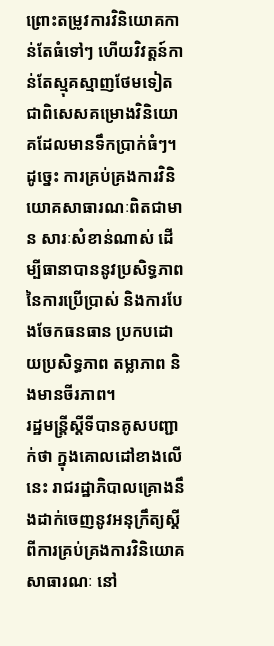ព្រោះតម្រូវការវិនិយោគកាន់តែធំទៅៗ ហើយវិវត្តន៍កាន់តែស្មុគស្មាញថែមទៀត ជាពិសេសគម្រោងវិនិយោគដែលមានទឹកប្រាក់ធំៗ។ ដូច្នេះ ការគ្រប់គ្រងការវិនិយោគសាធារណៈពិតជាមាន សារៈសំខាន់ណាស់ ដើម្បីធានាបាននូវប្រសិទ្ធភាពនៃការប្រើប្រាស់ និងការបែងចែកធនធាន ប្រកបដោយប្រសិទ្ធភាព តម្លាភាព និងមានចីរភាព។
រដ្ឋមន្រ្តីស្តីទីបានគូសបញ្ជាក់ថា ក្នុងគោលដៅខាងលើនេះ រាជរដ្ឋាភិបាលគ្រោងនឹងដាក់ចេញនូវអនុក្រឹត្យស្តីពីការគ្រប់គ្រងការវិនិយោគសាធារណៈ នៅ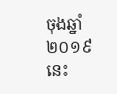ចុងឆ្នាំ២០១៩នេះ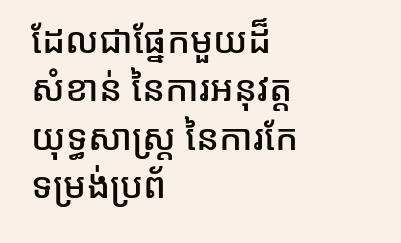ដែលជាផ្នែកមួយដ៏សំខាន់ នៃការអនុវត្តយុទ្ធសាស្រ្ត នៃការកែទម្រង់ប្រព័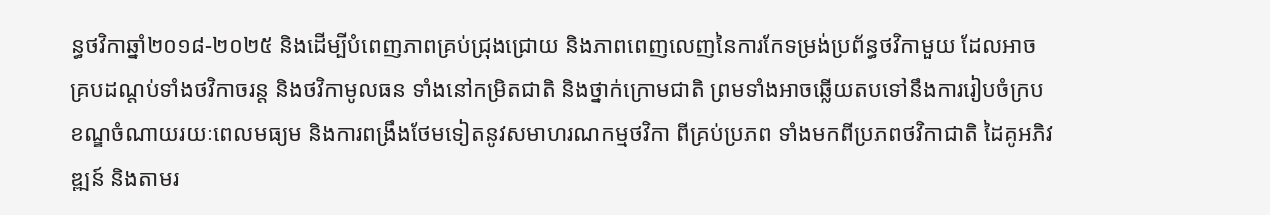ន្ធថវិកាឆ្នាំ២០១៨-២០២៥ និងដើម្បីបំពេញភាពគ្រប់ជ្រុងជ្រោយ និងភាពពេញលេញនៃការកែទម្រង់ប្រព័ន្ធថវិកាមួយ ដែលអាចគ្របដណ្តប់ទាំងថវិកាចរន្ត និងថវិកាមូលធន ទាំងនៅកម្រិតជាតិ និងថ្នាក់ក្រោមជាតិ ព្រមទាំងអាចឆ្លើយតបទៅនឹងការរៀបចំក្របខណ្ឌចំណាយរយៈពេលមធ្យម និងការពង្រឹងថែមទៀតនូវសមាហរណកម្មថវិកា ពីគ្រប់ប្រភព ទាំងមកពីប្រភពថវិកាជាតិ ដៃគូអភិវឌ្ឍន៍ និងតាមរ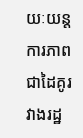យៈយន្តការភាពជាដៃគូរវាងរដ្ឋ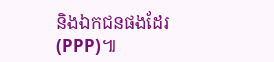និងឯកជនផងដែរ (PPP)៕